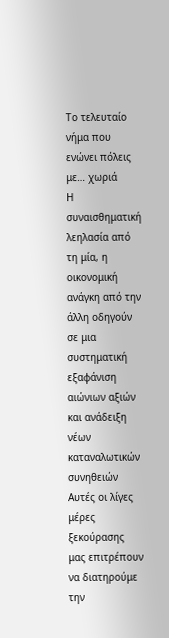Το τελευταίο νήμα που ενώνει πόλεις με… χωριά
Η συναισθηματική λεηλασία από τη μία, η οικονομική ανάγκη από την άλλη οδηγούν σε μια συστηματική εξαφάνιση αιώνιων αξιών και ανάδειξη νέων καταναλωτικών συνηθειών
Αυτές οι λίγες μέρες ξεκούρασης μας επιτρέπουν να διατηρούμε την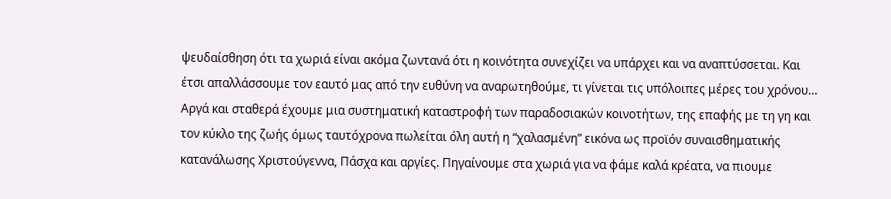ψευδαίσθηση ότι τα χωριά είναι ακόμα ζωντανά ότι η κοινότητα συνεχίζει να υπάρχει και να αναπτύσσεται. Και έτσι απαλλάσσουμε τον εαυτό μας από την ευθύνη να αναρωτηθούμε, τι γίνεται τις υπόλοιπες μέρες του χρόνου…
Αργά και σταθερά έχουμε μια συστηματική καταστροφή των παραδοσιακών κοινοτήτων, της επαφής με τη γη και τον κύκλο της ζωής όμως ταυτόχρονα πωλείται όλη αυτή η “χαλασμένη” εικόνα ως προϊόν συναισθηματικής κατανάλωσης Χριστούγεννα, Πάσχα και αργίες. Πηγαίνουμε στα χωριά για να φάμε καλά κρέατα, να πιουμε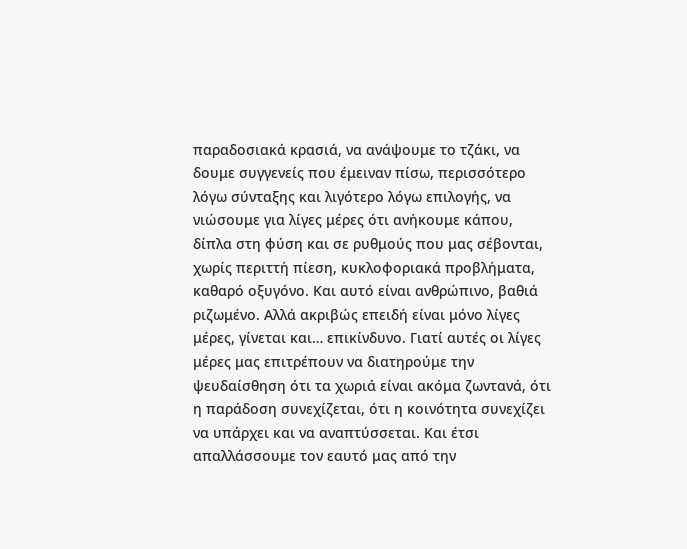παραδοσιακά κρασιά, να ανάψουμε το τζάκι, να δουμε συγγενείς που έμειναν πίσω, περισσότερο λόγω σύνταξης και λιγότερο λόγω επιλογής, να νιώσουμε για λίγες μέρες ότι ανήκουμε κάπου, δίπλα στη φύση και σε ρυθμούς που μας σέβονται, χωρίς περιττή πίεση, κυκλοφοριακά προβλήματα, καθαρό οξυγόνο. Και αυτό είναι ανθρώπινο, βαθιά ριζωμένο. Αλλά ακριβώς επειδή είναι μόνο λίγες μέρες, γίνεται και… επικίνδυνο. Γιατί αυτές οι λίγες μέρες μας επιτρέπουν να διατηρούμε την ψευδαίσθηση ότι τα χωριά είναι ακόμα ζωντανά, ότι η παράδοση συνεχίζεται, ότι η κοινότητα συνεχίζει να υπάρχει και να αναπτύσσεται. Και έτσι απαλλάσσουμε τον εαυτό μας από την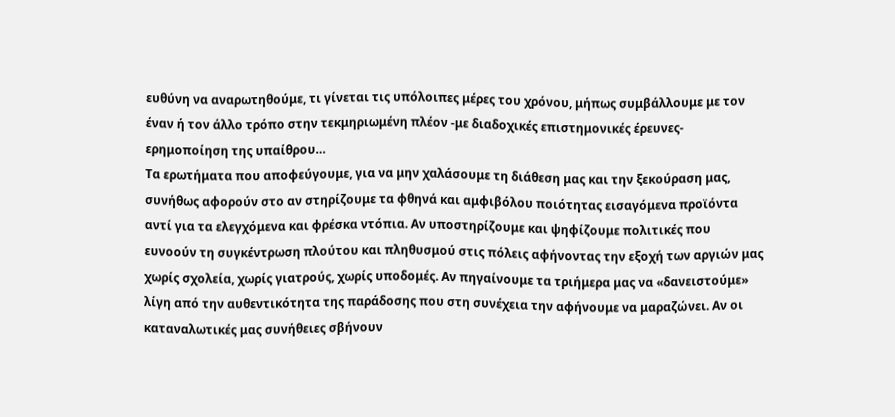ευθύνη να αναρωτηθούμε, τι γίνεται τις υπόλοιπες μέρες του χρόνου, μήπως συμβάλλουμε με τον έναν ή τον άλλο τρόπο στην τεκμηριωμένη πλέον -με διαδοχικές επιστημονικές έρευνες- ερημοποίηση της υπαίθρου…
Τα ερωτήματα που αποφεύγουμε, για να μην χαλάσουμε τη διάθεση μας και την ξεκούραση μας, συνήθως αφορούν στο αν στηρίζουμε τα φθηνά και αμφιβόλου ποιότητας εισαγόμενα προϊόντα αντί για τα ελεγχόμενα και φρέσκα ντόπια. Αν υποστηρίζουμε και ψηφίζουμε πολιτικές που ευνοούν τη συγκέντρωση πλούτου και πληθυσμού στις πόλεις αφήνοντας την εξοχή των αργιών μας χωρίς σχολεία, χωρίς γιατρούς, χωρίς υποδομές. Αν πηγαίνουμε τα τριήμερα μας να «δανειστούμε» λίγη από την αυθεντικότητα της παράδοσης που στη συνέχεια την αφήνουμε να μαραζώνει. Αν οι καταναλωτικές μας συνήθειες σβήνουν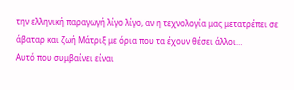την ελληνική παραγωγή λίγο λίγο, αν η τεχνολογία μας μετατρέπει σε άβαταρ και ζωή Μάτριξ με όρια που τα έχουν θέσει άλλοι…
Αυτό που συμβαίνει είναι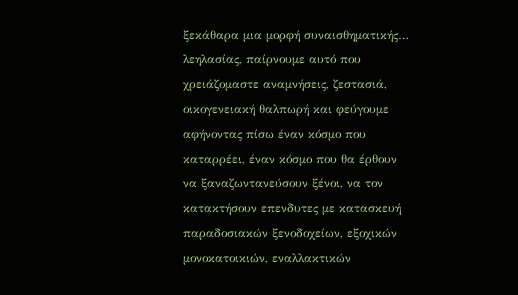ξεκάθαρα μια μορφή συναισθηματικής… λεηλασίας, παίρνουμε αυτό που χρειάζομαστε αναμνήσεις, ζεστασιά, οικογενειακή θαλπωρή και φεύγουμε αφήνοντας πίσω έναν κόσμο που καταρρέει, έναν κόσμο που θα έρθουν να ξαναζωντανεύσουν ξένοι, να τον κατακτήσουν επενδυτες με κατασκευή παραδοσιακών ξενοδοχείων, εξοχικών μονοκατοικιών, εναλλακτικών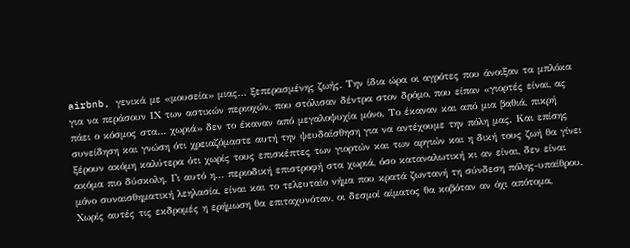airbnb, γενικά με «μουσεία» μιας… ξεπερασμένης ζωής. Την ίδια ώρα οι αγρότες που άνοιξαν τα μπλόκα για να περάσουν ΙΧ των αστικών περιοχών, που στόλισαν δέντρα στον δρόμο, που είπαν «γιορτές είναι, ας πάει ο κόσμος στα… χωριά» δεν το έκαναν από μεγαλοψυχία μόνο. Το έκαναν και από μια βαθιά, πικρή συνείδηση και γνώση ότι χρειαζόμαστε αυτή την ψευδαίσθηση για να αντέχουμε την πόλη μας. Και επίσης ξέρουν ακόμη καλύτερα ότι χωρίς τους επισκέπτες των γιορτών και των αργιών και η δική τους ζωή θα γίνει ακόμα πιο δύσκολη. Γι αυτό η… περιοδική επιστροφή στα χωριά, όσο καταναλωτική κι αν είναι, δεν είναι μόνο συναισθηματική λεηλασία, είναι και το τελευταίο νήμα που κρατά ζωντανή τη σύνδεση πόλης-υπαίθρου. Χωρίς αυτές τις εκδρομές η ερήμωση θα επιταχυνόταν, οι δεσμοί αίματος θα κοβόταν αν όχι απότομα,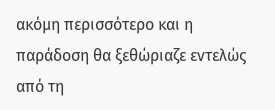ακόμη περισσότερο και η παράδοση θα ξεθώριαζε εντελώς από τη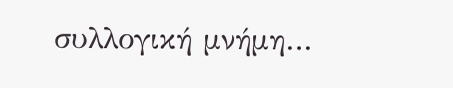συλλογική μνήμη…